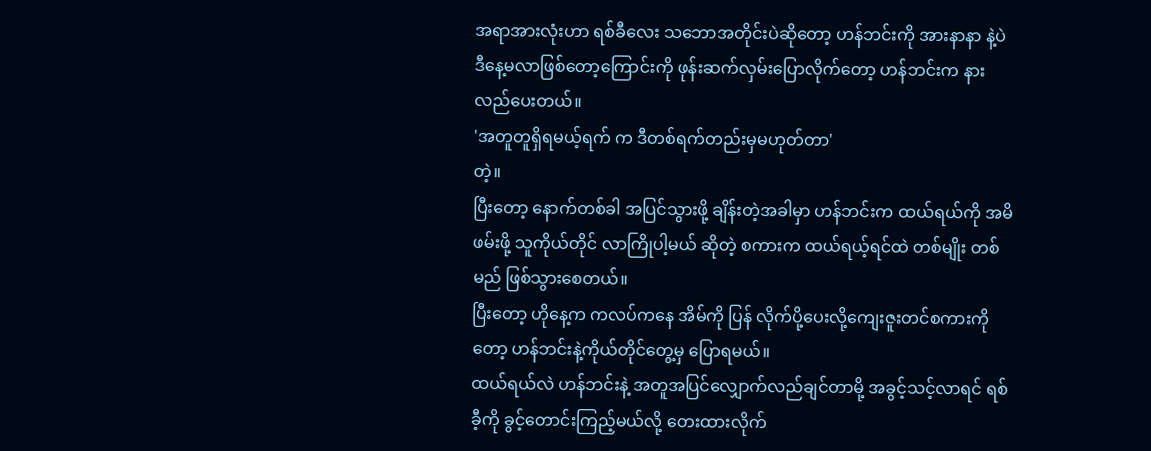အရာအားလုံးဟာ ရစ်ခီလေး သဘောအတိုင်းပဲဆိုတော့ ဟန်ဘင်းကို အားနာနာ နဲ့ပဲ ဒီနေ့မလာဖြစ်တော့ကြောင်းကို ဖုန်းဆက်လှမ်းပြောလိုက်တော့ ဟန်ဘင်းက နားလည်ပေးတယ်။
'အတူတူရှိရမယ့်ရက် က ဒီတစ်ရက်တည်းမှမဟုတ်တာ'
တဲ့။
ပြီးတော့ နောက်တစ်ခါ အပြင်သွားဖို့ ချိန်းတဲ့အခါမှာ ဟန်ဘင်းက ထယ်ရယ်ကို အမိဖမ်းဖို့ သူကိုယ်တိုင် လာကြိုပါ့မယ် ဆိုတဲ့ စကားက ထယ်ရယ့်ရင်ထဲ တစ်မျိုး တစ်မည် ဖြစ်သွားစေတယ်။
ပြီးတော့ ဟိုနေ့က ကလပ်ကနေ အိမ်ကို ပြန် လိုက်ပို့ပေးလို့ကျေးဇူးတင်စကားကိုတော့ ဟန်ဘင်းနဲ့ကိုယ်တိုင်တွေ့မှ ပြောရမယ်။
ထယ်ရယ်လဲ ဟန်ဘင်းနဲ့ အတူအပြင်လျှောက်လည်ချင်တာမို့ အခွင့်သင့်လာရင် ရစ်ခီ့ကို ခွင့်တောင်းကြည့်မယ်လို့ တေးထားလိုက်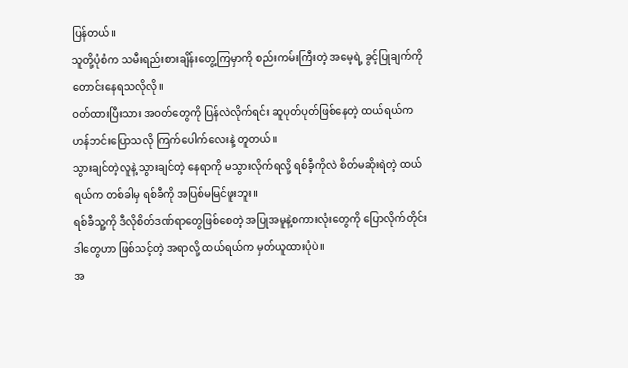ပြန်တယ်။
သူတို့ပုံစံက သမီးရည်းစားချိန်းတွေ့ကြမှာကို စည်းကမ်းကြီးတဲ့ အမေ့ရဲ့ ခွင့်ပြုချက်ကိုတောင်းနေရသလိုလို။
ဝတ်ထားပြီးသား အဝတ်တွေကို ပြန်လဲလိုက်ရင်း ဆူပုတ်ပုတ်ဖြစ်နေတဲ့ ထယ်ရယ်က ဟန်ဘင်းပြောသလို ကြက်ပေါက်လေးနဲ့ တူတယ်။
သွားချင်တဲ့လူနဲ့ သွားချင်တဲ့ နေရာကို မသွားလိုက်ရလို့ ရစ်ခီ့ကိုလဲ စိတ်မဆိုးရဲတဲ့ ထယ်ရယ်က တစ်ခါမှ ရစ်ခီကို အပြစ်မမြင်ဖူးဘူး။
ရစ်ခီသူ့ကို ဒီလိုစိတ်ဒဏ်ရာတွေဖြစ်စေတဲ့ အပြုအမူနဲ့စကားလုံးတွေကို ပြောလိုက်တိုင်း ဒါတွေဟာ ဖြစ်သင့်တဲ့ အရာလို့ ထယ်ရယ်က မှတ်ယူထားပုံပဲ။
အ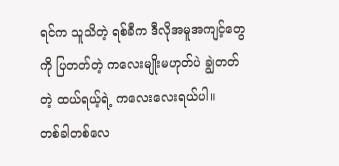ရင်က သူသိတဲ့ ရစ်ခီက ဒီလိုအမူအကျင့်တွေကို ပြတတ်တဲ့ ကလေးမျိုးမဟုတ်ပဲ ချွဲတတ်တဲ့ ထယ်ရယ့်ရဲ့ ကလေးလေးရယ်ပါ။
တစ်ခါတစ်လေ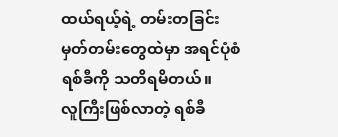ထယ်ရယ့်ရဲ့ တမ်းတခြင်းမှတ်တမ်းတွေထဲမှာ အရင်ပုံစံရစ်ခီကို သတိရမိတယ်။
လူကြီးဖြစ်လာတဲ့ ရစ်ခီ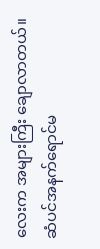လေးက အများကြီး ချောလာတယ်။ ဆံပင်အနက်ရောင်မ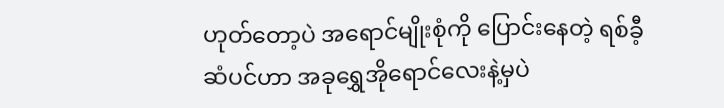ဟုတ်တော့ပဲ အရောင်မျိုးစုံကို ပြောင်းနေတဲ့ ရစ်ခီ့ဆံပင်ဟာ အခုရွှေအိုရောင်လေးနဲ့မှပဲ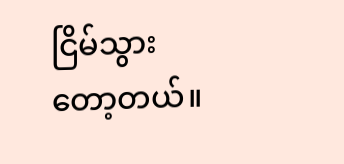ငြိမ်သွားတော့တယ်။